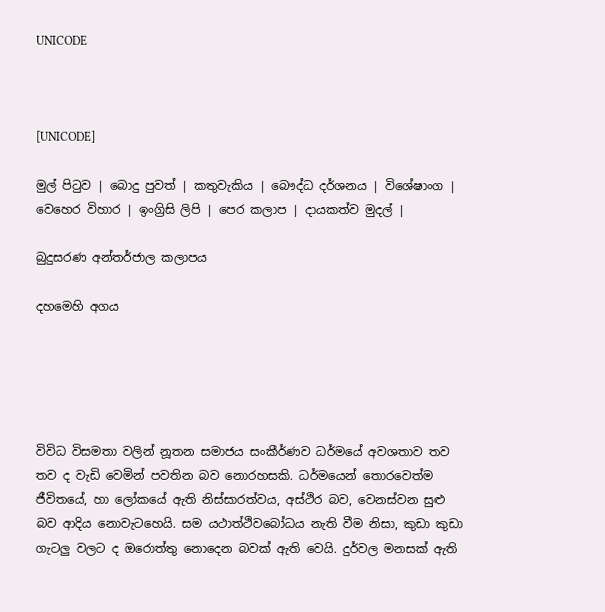UNICODE



[UNICODE]

මුල් පිටුව | බොදු පුවත් | කතුවැකිය | බෞද්ධ දර්ශනය | විශේෂාංග | වෙහෙර විහාර | ඉංග්‍රිසි ලිපි | පෙර කලාප | දායකත්ව මුදල් |

බුදුසරණ අන්තර්ජාල කලාපය

දහමෙහි අගය





විවිධ විසමතා වලින් නූතන සමාජය සංකීර්ණව ධර්මයේ අවශතාව තව තව ද වැඩි වෙමින් පවතින බව නොරහසකි. ධර්මයෙන් තොරවෙත්ම ජීවිතයේ, හා ලෝකයේ ඇති නිස්සාරත්වය, අස්ථිර බව, වෙනස්වන සුළු බව ආදිය නොවැටහෙයි. සම යථාත්ථිවබෝධය නැති වීම නිසා, කුඩා කුඩා ගැටලු වලට ද ඔරොත්තු නොදෙන බවක් ඇති වෙයි. දුර්වල මනසක් ඇති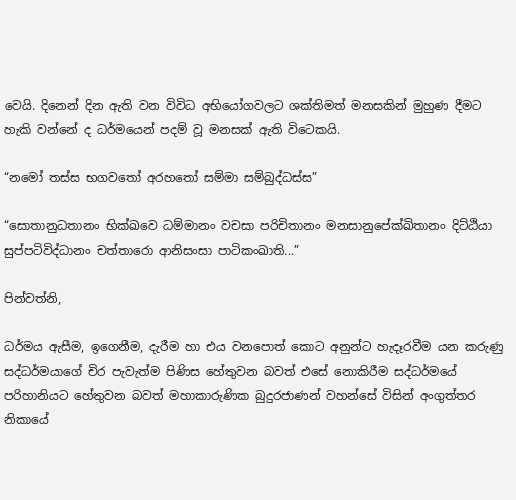වෙයි. දිනෙන් දින ඇති වන විවිධ අභියෝගවලට ශක්තිමත් මනසකින් මුහුණ දීමට හැකි වන්නේ ද ධර්මයෙන් පදම් වූ මනසක් ඇති විටෙකයි.

“නමෝ තස්ස භගවතෝ අරහතෝ සම්මා සම්බුද්ධස්ස”

“සොතානුධතානං භික්‍ඛවෙ ධම්මානං වචසා පරිචිතානං මනසානුපේක්ඛිතානං දිට්ඨියා සුප්පටිවිද්ධානං චත්තාරො ආනිසංසා පාටිකංඛාති...”

පින්වත්නි,

ධර්මය ඇසීම, ඉගෙනීම, දැරීම හා එය වනපොත් කොට අනුන්ට හැදෑරවීම යන කරුණු සද්ධර්මයාගේ චිර පැවැත්ම පිණිස හේතුවන බවත් එසේ නොකිරීම සද්ධර්මයේ පරිහානියට හේතුවන බවත් මහාකාරුණික බුදුරජාණන් වහන්සේ විසින් අංගුත්තර නිකායේ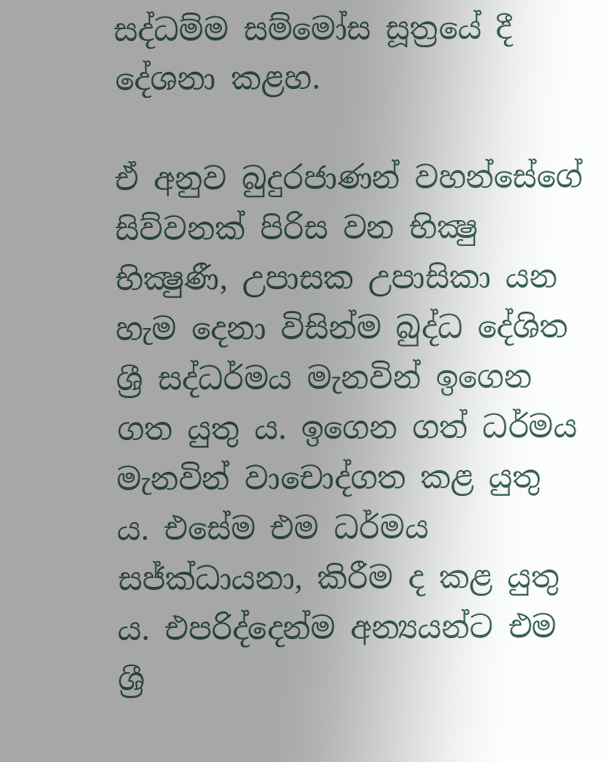සද්ධම්ම සම්මෝස සූත්‍රයේ දී දේශනා කළහ.

ඒ අනුව බුදුරජාණන් වහන්සේගේ සිව්වනක් පිරිස වන භික්‍ෂු භික්‍ෂුණී, උපාසක උපාසිකා යන හැම දෙනා විසින්ම බුද්ධ දේශිත ශ්‍රී සද්ධර්මය මැනවින් ඉගෙන ගත යුතු ය. ඉගෙන ගත් ධර්මය මැනවින් වාචොද්ගත කළ යුතු ය. එසේම එම ධර්මය සජ්ක්‍ධායනා, කිරීම ද කළ යුතු ය. එපරිද්දෙන්ම අන්‍යයන්ට එම ශ්‍රී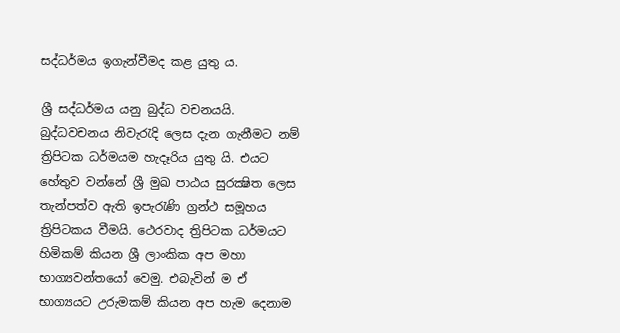සද්ධර්මය ඉගැන්වීමද කළ යුතු ය.

ශ්‍රී සද්ධර්මය යනු බුද්ධ වචනයයි. බුද්ධවචනය නිවැරැදි ලෙස දැන ගැනීමට නම් ත්‍රිපිටක ධර්මයම හැදෑරිය යුතු යි. එයට හේතුව වන්නේ ශ්‍රී මුඛ පාඨය සුරක්‍ෂිත ලෙස තැන්පත්ව ඇති ඉපැරැණි ග්‍රන්ථ සමූහය ත්‍රිපිටකය වීමයි. ථෙරවාද ත්‍රිපිටක ධර්මයට හිමිකම් කියන ශ්‍රී ලාංකික අප මහා භාග්‍යවන්තයෝ වෙමු. එබැවින් ම ඒ භාග්‍යයට උරුමකම් කියන අප හැම දෙනාම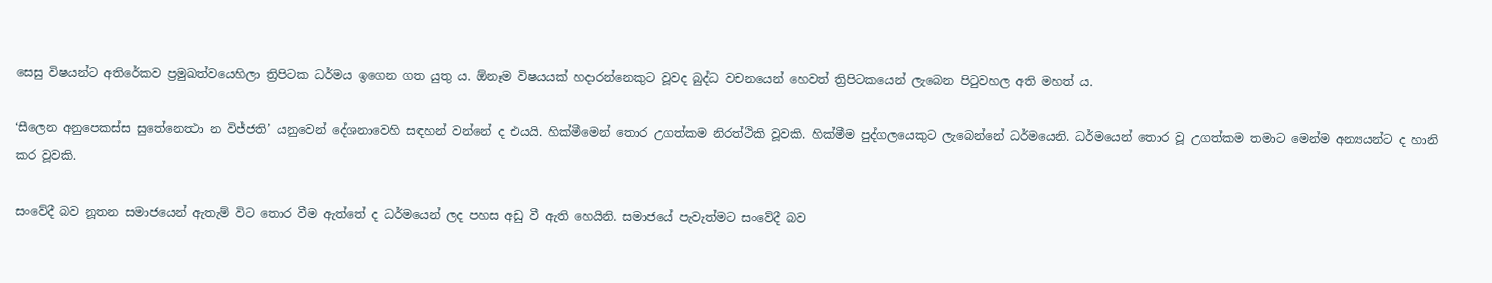සෙසු විෂයන්ට අතිරේකව ප්‍රමුඛත්වයෙහිලා ත්‍රිපිටක ධර්මය ඉගෙන ගත යුතු ය. ඕනෑම විෂයයක් හදාරන්නෙකුට වූවද බුද්ධ වචනයෙන් හෙවත් ත්‍රිපිටකයෙන් ලැබෙන පිටුවහල අති මහත් ය.

‘සීලෙන අනුපෙකස්ස සුතේනෙත්‍ථා න විජ්ජති’ යනුවෙන් දේශනාවෙහි සඳහන් වන්නේ ද එයයි. හික්මීමෙන් තොර උගත්කම නිරත්ථිකි වූවකි. හික්මීම පුද්ගලයෙකුට ලැබෙන්නේ ධර්මයෙනි. ධර්මයෙන් තොර වූ උගත්කම තමාට මෙන්ම අන්‍යයන්ට ද හානි කර වූවකි.

සංවේදී බව නූතන සමාජයෙන් ඇතැම් විට තොර වීම ඇත්තේ ද ධර්මයෙන් ලද පහස අඩු වී ඇති හෙයිනි. සමාජයේ පැවැත්මට සංවේදී බව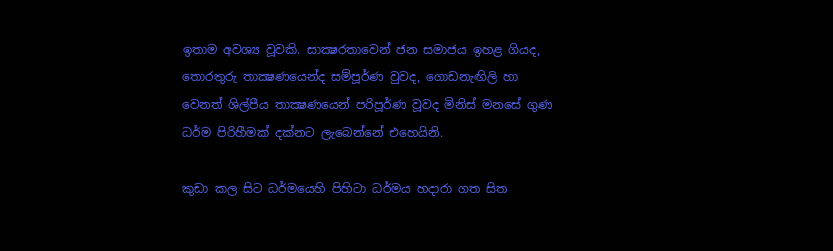ඉතාම අවශ්‍ය වූවකි. සාක්‍ෂරතාවෙන් ජන සමාජය ඉහළ ගියද, තොරතුරු තාක්‍ෂණයෙන්ද සම්පූර්ණ වුවද, ගොඩනැඟිලි හා වෙනත් ශිල්පීය තාක්‍ෂණයෙන් පරිපූර්ණ වූවද මිනිස් මනසේ ගුණ ධර්ම පිරිහීමක් දක්නට ලැබෙන්නේ එහෙයිනි.

කුඩා කල සිට ධර්මයෙහි පිහිටා ධර්මය හදාරා ගත සිත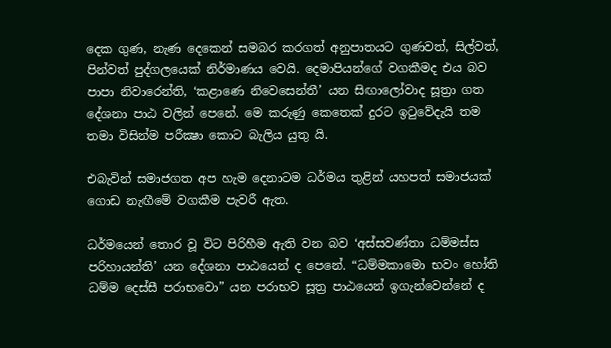දෙක ගුණ, නැණ දෙකෙන් සමබර කරගත් අනුපාතයට ගුණවත්, සිල්වත්, පින්වත් පුද්ගලයෙක් නිර්මාණය වෙයි. දෙමාපියන්ගේ වගකීමද එය බව පාපා නිවාරෙන්ති, ‘කළාණෙ නිවෙසෙන්තී’ යන සිඟාලෝවාද සූත්‍රා ගත දේශනා පාඨ වලින් පෙනේ. මෙ කරුණු කෙතෙක් දුරට ඉටුවේදැයි තම තමා විසින්ම පරීක්‍ෂා කොට බැලිය යුතු යි.

එබැවින් සමාජගත අප හැම දෙනාටම ධර්මය තුළින් යහපත් සමාජයක් ගොඩ නැඟීමේ වගකීම පැවරී ඇත.

ධර්මයෙන් තොර වූ විට පිරිහීම ඇති වන බව ‘අස්සවණ්තා ධම්මස්ස පරිහායන්ති’ යන දේශනා පාඨයෙන් ද පෙනේ. “ධම්මකාමො භවං හෝති ධම්ම දෙස්සී පරාභවො” යන පරාභව සූත්‍ර පාඨයෙන් ඉගැන්වෙන්නේ ද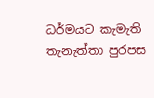ධර්මයට කැමැති තැනැත්තා පුරපස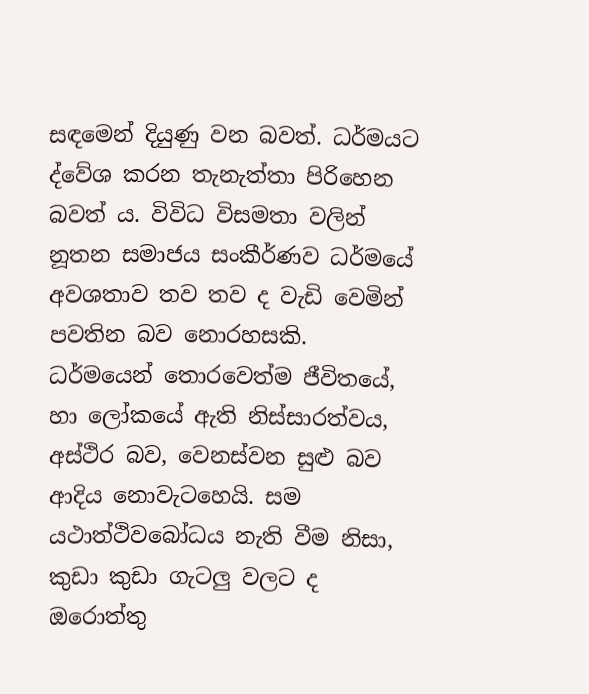සඳමෙන් දියුණු වන බවත්. ධර්මයට ද්වේශ කරන තැනැත්තා පිරිහෙන බවත් ය. විවිධ විසමතා වලින් නූතන සමාජය සංකීර්ණව ධර්මයේ අවශතාව තව තව ද වැඩි වෙමින් පවතින බව නොරහසකි. ධර්මයෙන් තොරවෙත්ම ජීවිතයේ, හා ලෝකයේ ඇති නිස්සාරත්වය, අස්ථිර බව, වෙනස්වන සුළු බව ආදිය නොවැටහෙයි. සම යථාත්ථිවබෝධය නැති වීම නිසා, කුඩා කුඩා ගැටලු වලට ද ඔරොත්තු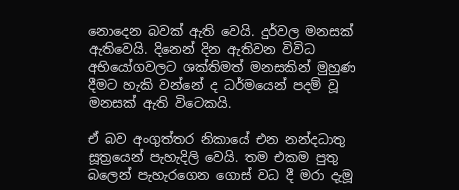නොදෙන බවක් ඇති වෙයි. දුර්වල මනසක් ඇතිවෙයි. දිනෙන් දින ඇතිවන විවිධ අභියෝගවලට ශක්තිමත් මනසකින් මුහුණ දීමට හැකි වන්නේ ද ධර්මයෙන් පදම් වූ මනසක් ඇති විටෙකයි.

ඒ බව අංගුත්තර නිකායේ එන නන්දධාතු සූත්‍රයෙන් පැහැදිලි වෙයි. තම එකම පුතු බලෙන් පැහැරගෙන ගොස් වධ දී මරා දැමූ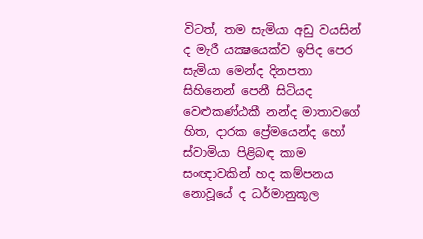විටත්, තම සැමියා අඩු වයසින් ද මැරී යක්‍ෂයෙක්ව ඉපිද පෙර සැමියා මෙන්ද දිනපතා සිහිනෙන් පෙනී සිටියද වෙළුකණ්ඨකී නන්ද මාතාවගේ හිත, දාරක ප්‍රේමයෙන්ද හෝ ස්වාමියා පිළිබඳ කාම සංඥාවකින් හද කම්පනය නොවූයේ ද ධර්මානුකූල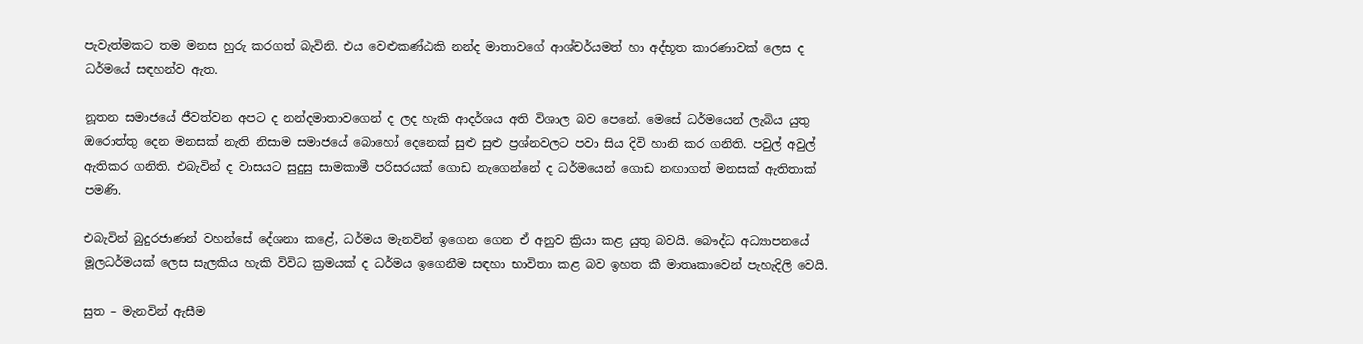පැවැත්මකට තම මනස හුරු කරගත් බැවිනි. එය වෙළුකණ්ඨකි නන්ද මාතාවගේ ආශ්චර්යමත් හා අද්භූත කාරණාවක් ලෙස ද ධර්මයේ සඳහන්ව ඇත.

නූතන සමාජයේ ජීවත්වන අපට ද නන්දමාතාවගෙන් ද ලද හැකි ආදර්ශය අති විශාල බව පෙනේ. මෙසේ ධර්මයෙන් ලැබිය යුතු ඔරොත්තු දෙන මනසක් නැති නිසාම සමාජයේ බොහෝ දෙනෙක් සුළු සුළු ප්‍රශ්නවලට පවා සිය දිවි හානි කර ගනිති. පවුල් අවුල් ඇතිකර ගනිති. එබැවින් ද වාසයට සුදුසු සාමකාමී පරිසරයක් ගොඩ නැගෙන්නේ ද ධර්මයෙන් ගොඩ නඟාගත් මනසක් ඇතිතාක් පමණි.

එබැවින් බුදුරජාණන් වහන්සේ දේශනා කළේ, ධර්මය මැනවින් ඉගෙන ගෙන ඒ අනුව ක්‍රියා කළ යුතු බවයි. බෞද්ධ අධ්‍යාපනයේ මූලධර්මයක් ලෙස සැලකිය හැකි විවිධ ක්‍රමයක් ද ධර්මය ඉගෙනීම සඳහා භාවිතා කළ බව ඉහත කී මාතෘකාවෙන් පැහැදිලි වෙයි.

සුත – මැනවින් ඇසීම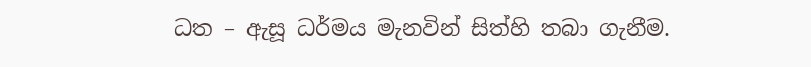ධත – ඇසූ ධර්මය මැනවින් සිත්හි තබා ගැනීම.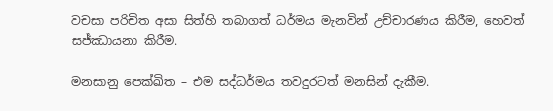වචසා පරිචිත අසා සිත්හි තබාගත් ධර්මය මැනවින් උච්චාරණය කිරීම, හෙවත් සජ්ඣායනා කිරීම.

මනසානු පෙක්ඛිත – එම සද්ධර්මය තවදුරටත් මනසින් දැකීම.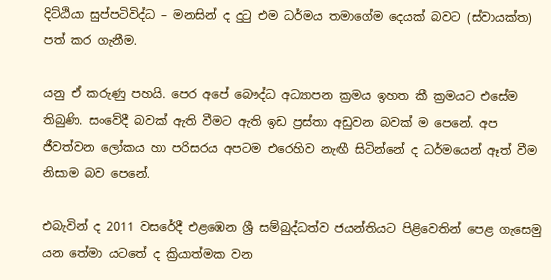දිට්ඨියා සුප්පටිවිද්ධ – මනසින් ද දුටු එම ධර්මය තමාගේම දෙයක් බවට (ස්වායක්ත) පත් කර ගැනීම.

යනු ඒ කරුණු පහයි. පෙර අපේ බෞද්ධ අධ්‍යාපන ක්‍රමය ඉහත කී ක්‍රමයට එසේම තිබුණි. සංවේදී බවක් ඇති වීමට ඇති ඉඩ ප්‍රස්තා අඩුවන බවක් ම පෙනේ. අප ජීවත්වන ලෝකය හා පරිසරය අපටම එරෙහිව නැඟී සිටින්නේ ද ධර්මයෙන් ඈත් වීම නිසාම බව පෙනේ.

එබැවින් ද 2011 වසරේදී එළඹෙන ශ්‍රී සම්බුද්ධත්ව ජයන්තියට පිළිවෙතින් පෙළ ගැසෙමු යන තේමා යටතේ ද ක්‍රියාත්මක වන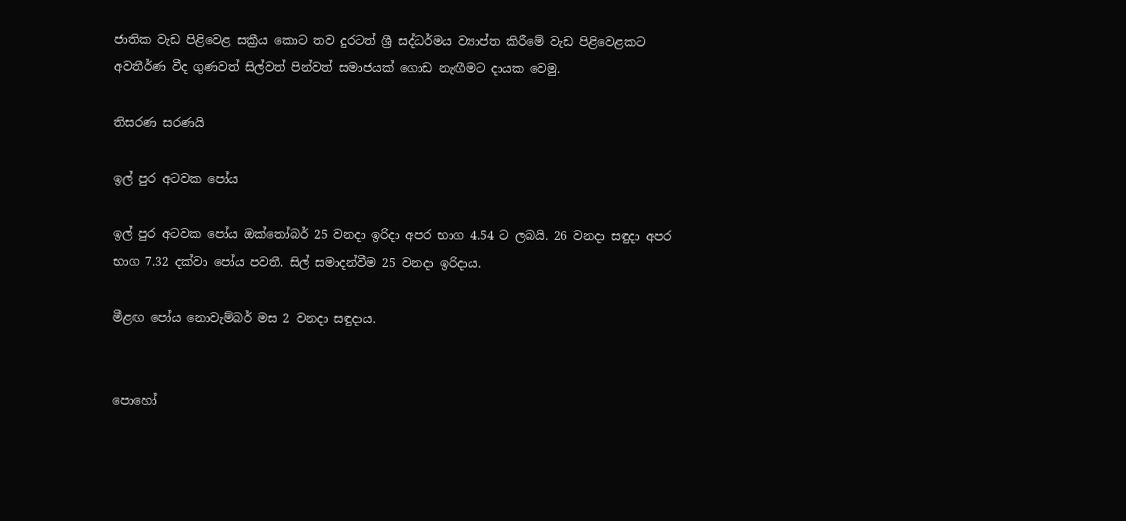ජාතික වැඩ පිළිවෙළ සක්‍රීය කොට තව දුරටත් ශ්‍රී සද්ධර්මය ව්‍යාප්ත කිරීමේ වැඩ පිළිවෙළකට අවතීර්ණ වීද ගුණවත් සිල්වත් පින්වත් සමාජයක් ගොඩ නැඟීමට දායක වෙමු.

තිසරණ සරණයි

ඉල් පුර අටවක පෝය

ඉල් පුර අටවක පෝය ඔක්තෝබර් 25 වනදා ඉරිදා අපර භාග 4.54 ට ලබයි. 26 වනදා සඳුදා අපර භාග 7.32 දක්වා පෝය පවතී. සිල් සමාදන්වීම 25 වනදා ඉරිදාය.

මීළඟ පෝය නොවැම්බර් මස 2 වනදා සඳුදාය.


පොහෝ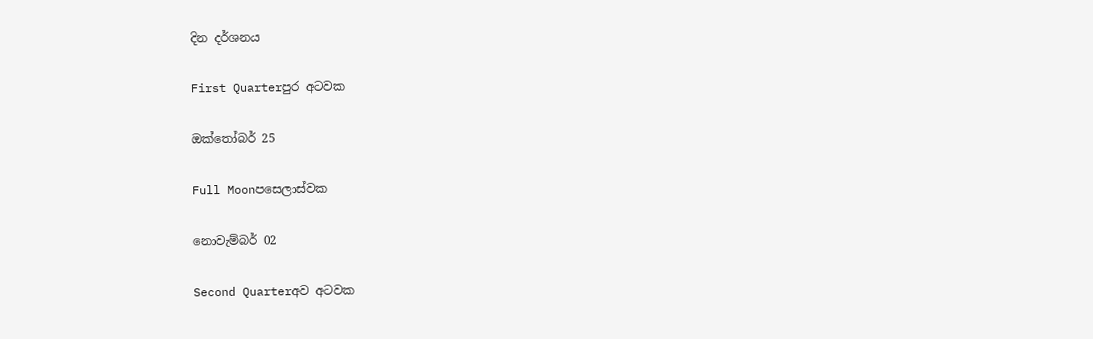දින දර්ශනය

First Quarterපුර අටවක

ඔක්තෝබර් 25

Full Moonපසෙලාස්වක

නොවැම්බර් 02

Second Quarterඅව අටවක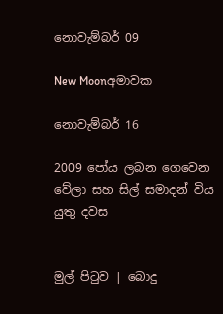නොවැම්බර් 09

New Moonඅමාවක

නොවැම්බර් 16

2009 පෝය ලබන ගෙවෙන වේලා සහ සිල් සමාදන් විය යුතු දවස


මුල් පිටුව | බොදු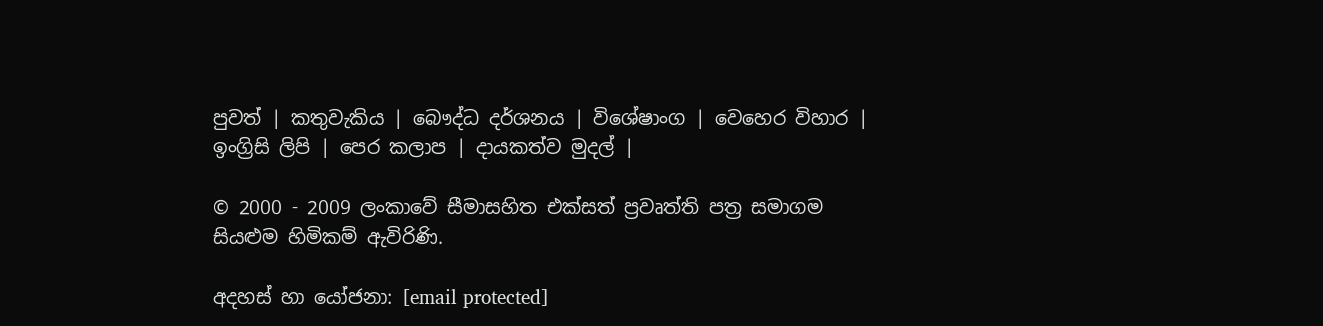පුවත් | කතුවැකිය | බෞද්ධ දර්ශනය | විශේෂාංග | වෙහෙර විහාර | ඉංග්‍රිසි ලිපි | පෙර කලාප | දායකත්ව මුදල් |

© 2000 - 2009 ලංකාවේ සීමාසහිත එක්සත් ප්‍රවෘත්ති පත්‍ර සමාගම
සියළුම හිමිකම් ඇවිරිණි.

අදහස් හා යෝජනා: [email protected]